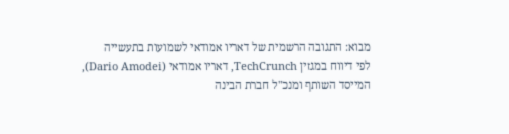מבוא: התגובה הרשמית של דאריו אמודאי לשמועות בתעשייה
לפי דיווח במגזין TechCrunch, דאריו אמודאי (Dario Amodei), המייסד השותף ומנכ"ל חברת הבינה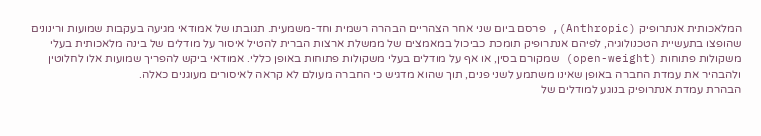המלאכותית אנתרופיק (Anthropic), פרסם ביום שני אחר הצהריים הבהרה רשמית וחד-משמעית. תגובתו של אמודאי מגיעה בעקבות שמועות ורינונים שהופצו בתעשיית הטכנולוגיה, לפיהם אנתרופיק תומכת כביכול במאמצים של ממשלת ארצות הברית להטיל איסור על מודלים של בינה מלאכותית בעלי משקולות פתוחות (open-weight) שמקורם בסין, או אף על מודלים בעלי משקולות פתוחות באופן כללי. אמודאי ביקש להפריך שמועות אלו לחלוטין ולהבהיר את עמדת החברה באופן שאינו משתמע לשני פנים, תוך שהוא מדגיש כי החברה מעולם לא קראה לאיסורים מעוגנים כאלה.
הבהרת עמדת אנתרופיק בנוגע למודלים של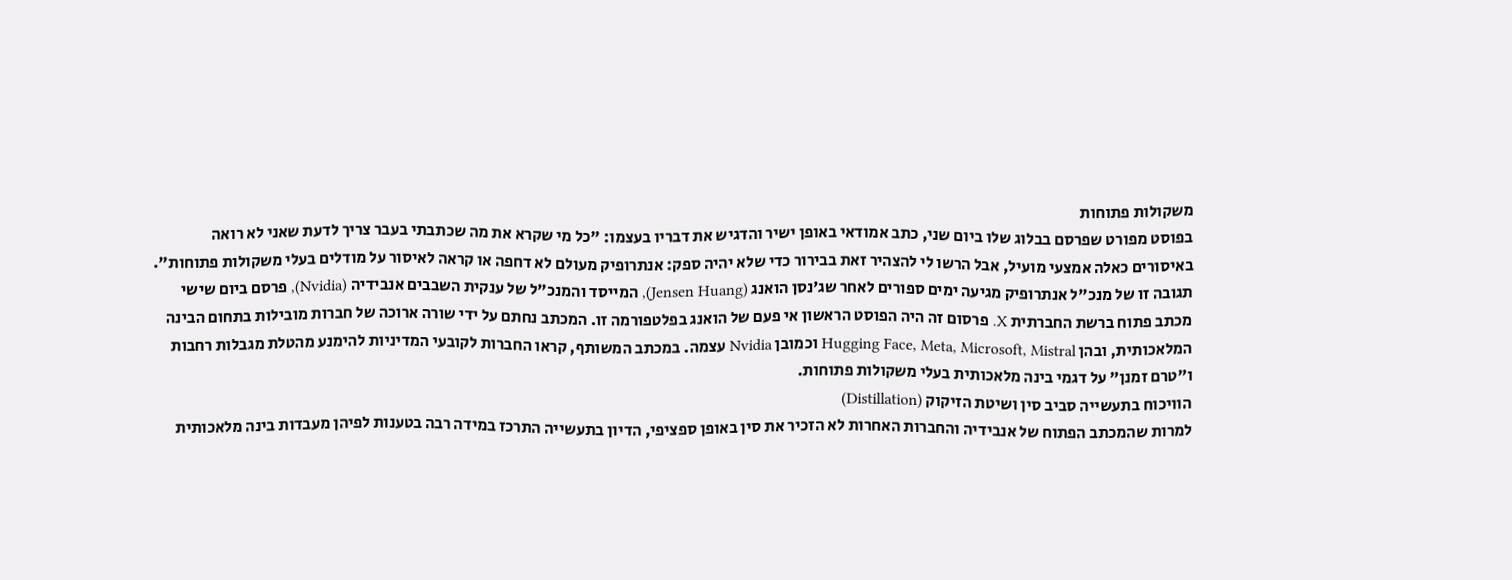משקולות פתוחות
בפוסט מפורט שפרסם בבלוג שלו ביום שני, כתב אמודאי באופן ישיר והדגיש את דבריו בעצמו: "כל מי שקרא את מה שכתבתי בעבר צריך לדעת שאני לא רואה באיסורים כאלה אמצעי מועיל, אבל הרשו לי להצהיר זאת בבירור כדי שלא יהיה ספק: אנתרופיק מעולם לא דחפה או קראה לאיסור על מודלים בעלי משקולות פתוחות".
תגובה זו של מנכ"ל אנתרופיק מגיעה ימים ספורים לאחר שג'נסן הואנג (Jensen Huang), המייסד והמנכ"ל של ענקית השבבים אנבידיה (Nvidia), פרסם ביום שישי מכתב פתוח ברשת החברתית X. פרסום זה היה הפוסט הראשון אי פעם של הואנג בפלטפורמה זו. המכתב נחתם על ידי שורה ארוכה של חברות מובילות בתחום הבינה המלאכותית, ובהן Hugging Face, Meta, Microsoft, Mistral וכמובן Nvidia עצמה. במכתב המשותף, קראו החברות לקובעי המדיניות להימנע מהטלת מגבלות רחבות ו"טרם זמנן" על דגמי בינה מלאכותית בעלי משקולות פתוחות.
הוויכוח בתעשייה סביב סין ושיטת הזיקוק (Distillation)
למרות שהמכתב הפתוח של אנבידיה והחברות האחרות לא הזכיר את סין באופן ספציפי, הדיון בתעשייה התרכז במידה רבה בטענות לפיהן מעבדות בינה מלאכותית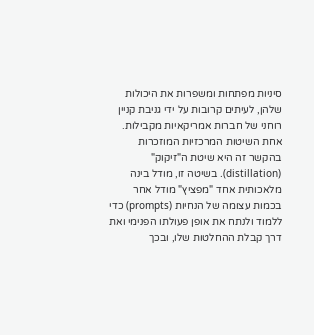סיניות מפתחות ומשפרות את היכולות שלהן, לעיתים קרובות על ידי גניבת קניין רוחני של חברות אמריקאיות מקבילות. אחת השיטות המרכזיות המוזכרות בהקשר זה היא שיטת ה"זיקוק" (distillation). בשיטה זו, מודל בינה מלאכותית אחד "מפציץ" מודל אחר בכמות עצומה של הנחיות (prompts) כדי ללמוד ולנתח את אופן פעולתו הפנימי ואת דרך קבלת ההחלטות שלו, ובכך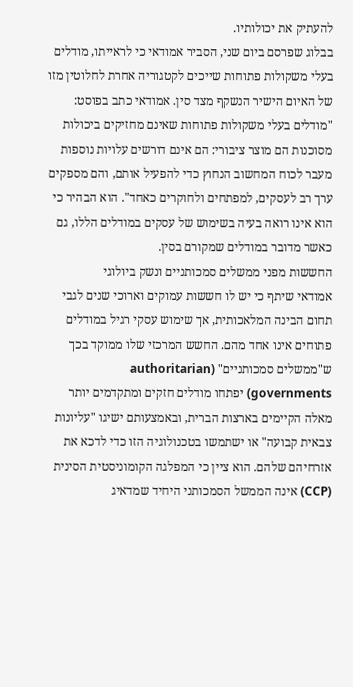להעתיק את יכולותיו.
בבלוג שפרסם ביום שני, הסביר אמודאי כי לראייתו, מודלים בעלי משקולות פתוחות שייכים לקטגוריה אחרת לחלוטין מזו של האיום הישיר הנשקף מצד סין. אמודאי כתב בפוסט: "מודלים בעלי משקולות פתוחות שאינם מחזיקים ביכולות מסוכנות הם מוצר ציבורי: הם אינם דורשים עלויות נוספות מעבר לכוח המחשוב הנחוץ כדי להפעיל אותם, והם מספקים ערך רב לעסקים, למפתחים ולחוקרים כאחד". הוא הבהיר כי הוא אינו רואה בעיה בשימוש של עסקים במודלים הללו, גם כאשר מדובר במודלים שמקורם בסין.
החששות מפני ממשלים סמכותניים ונשק ביולוגי
אמודאי שיתף כי יש לו חששות עמוקים וארוכי שנים לגבי תחום הבינה המלאכותית, אך שימוש עסקי רגיל במודלים פתוחים אינו אחד מהם. החשש המרכזי שלו ממוקד בכך ש"ממשלים סמכותניים" (authoritarian governments) יפתחו מודלים חזקים ומתקדמים יותר מאלה הקיימים בארצות הברית, ובאמצעותם ישיגו "עליונות צבאית קבועה" או ישתמשו בטכנולוגיה הזו כדי לדכא את אזרחיהם שלהם. הוא ציין כי המפלגה הקומוניסטית הסינית (CCP) אינה הממשל הסמכותני היחיד שמדאיג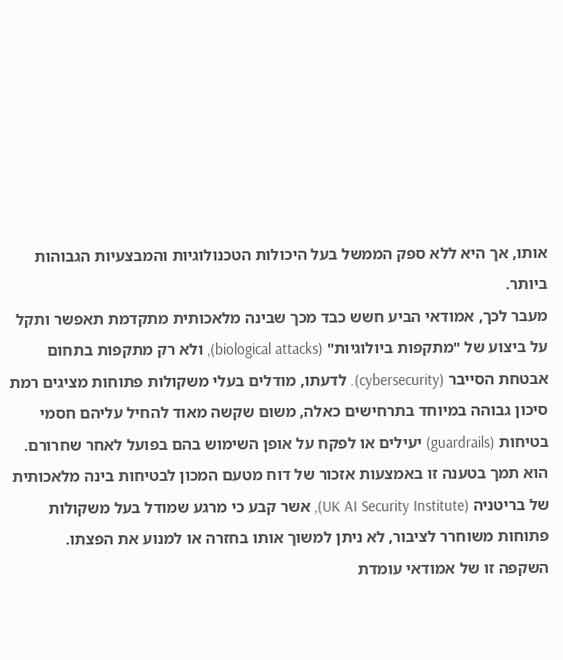אותו, אך היא ללא ספק הממשל בעל היכולות הטכנולוגיות והמבצעיות הגבוהות ביותר.
מעבר לכך, אמודאי הביע חשש כבד מכך שבינה מלאכותית מתקדמת תאפשר ותקל על ביצוע של "מתקפות ביולוגיות" (biological attacks), ולא רק מתקפות בתחום אבטחת הסייבר (cybersecurity). לדעתו, מודלים בעלי משקולות פתוחות מציגים רמת סיכון גבוהה במיוחד בתרחישים כאלה, משום שקשה מאוד להחיל עליהם חסמי בטיחות (guardrails) יעילים או לפקח על אופן השימוש בהם בפועל לאחר שחרורם. הוא תמך בטענה זו באמצעות אזכור של דוח מטעם המכון לבטיחות בינה מלאכותית של בריטניה (UK AI Security Institute), אשר קבע כי מרגע שמודל בעל משקולות פתוחות משוחרר לציבור, לא ניתן למשוך אותו בחזרה או למנוע את הפצתו.
השקפה זו של אמודאי עומדת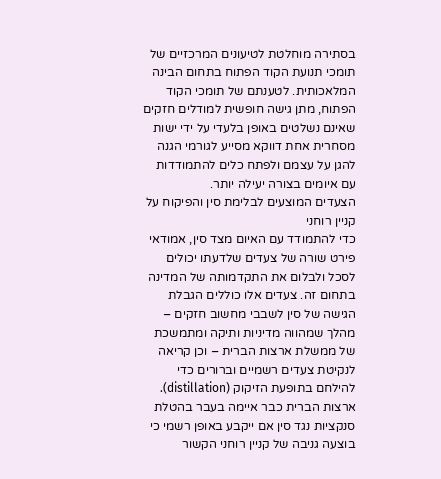בסתירה מוחלטת לטיעונים המרכזיים של תומכי תנועת הקוד הפתוח בתחום הבינה המלאכותית. לטענתם של תומכי הקוד הפתוח, מתן גישה חופשית למודלים חזקים שאינם נשלטים באופן בלעדי על ידי ישות מסחרית אחת דווקא מסייע לגורמי הגנה להגן על עצמם ולפתח כלים להתמודדות עם איומים בצורה יעילה יותר.
הצעדים המוצעים לבלימת סין והפיקוח על קניין רוחני
כדי להתמודד עם האיום מצד סין, אמודאי פירט שורה של צעדים שלדעתו יכולים לסכל ולבלום את התקדמותה של המדינה בתחום זה. צעדים אלו כוללים הגבלת הגישה של סין לשבבי מחשוב חזקים – מהלך שמהווה מדיניות ותיקה ומתמשכת של ממשלת ארצות הברית – וכן קריאה לנקיטת צעדים רשמיים וברורים כדי להילחם בתופעת הזיקוק (distillation). ארצות הברית כבר איימה בעבר בהטלת סנקציות נגד סין אם ייקבע באופן רשמי כי בוצעה גניבה של קניין רוחני הקשור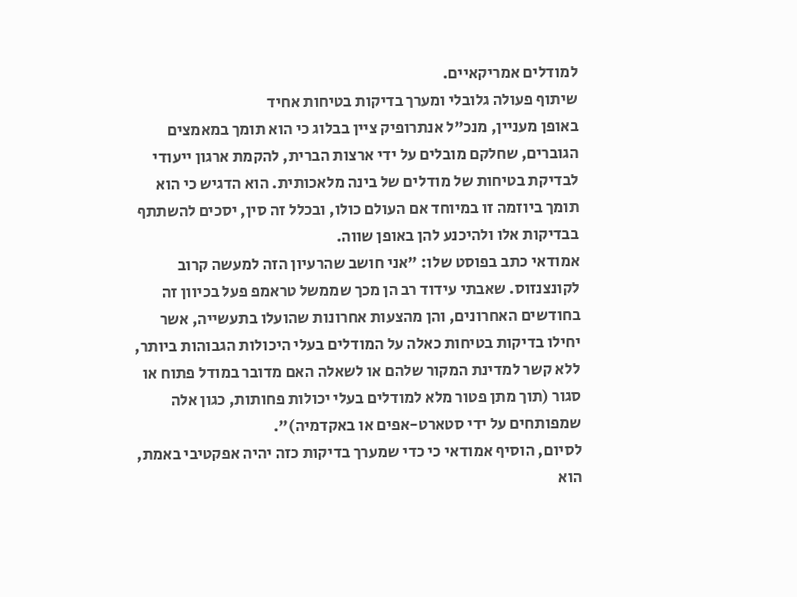למודלים אמריקאיים.
שיתוף פעולה גלובלי ומערך בדיקות בטיחות אחיד
באופן מעניין, מנכ"ל אנתרופיק ציין בבלוג כי הוא תומך במאמצים הגוברים, שחלקם מובלים על ידי ארצות הברית, להקמת ארגון ייעודי לבדיקת בטיחות של מודלים של בינה מלאכותית. הוא הדגיש כי הוא תומך ביוזמה זו במיוחד אם העולם כולו, ובכלל זה סין, יסכים להשתתף בבדיקות אלו ולהיכנע להן באופן שווה.
אמודאי כתב בפוסט שלו: "אני חושב שהרעיון הזה למעשה קרוב לקונצנזוס. שאבתי עידוד רב הן מכך שממשל טראמפ פעל בכיוון זה בחודשים האחרונים, והן מהצעות אחרונות שהועלו בתעשייה, אשר יחילו בדיקות בטיחות כאלה על המודלים בעלי היכולות הגבוהות ביותר, ללא קשר למדינת המקור שלהם או לשאלה האם מדובר במודל פתוח או סגור (תוך מתן פטור מלא למודלים בעלי יכולות פחותות, כגון אלה שמפותחים על ידי סטארט-אפים או באקדמיה)".
לסיום, הוסיף אמודאי כי כדי שמערך בדיקות כזה יהיה אפקטיבי באמת, הוא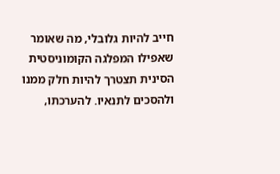חייב להיות גלובלי, מה שאומר שאפילו המפלגה הקומוניסטית הסינית תצטרך להיות חלק ממנו ולהסכים לתנאיו. להערכתו,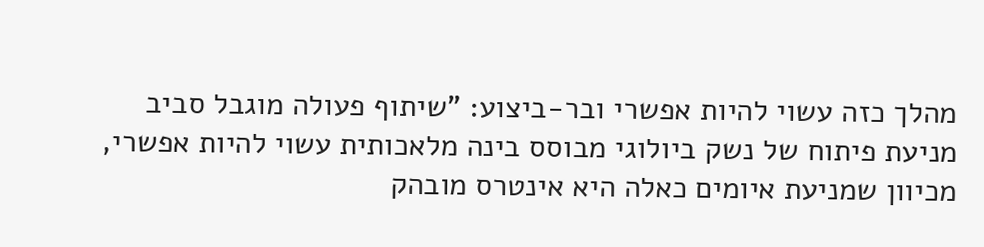מהלך כזה עשוי להיות אפשרי ובר-ביצוע: "שיתוף פעולה מוגבל סביב מניעת פיתוח של נשק ביולוגי מבוסס בינה מלאכותית עשוי להיות אפשרי, מכיוון שמניעת איומים כאלה היא אינטרס מובהק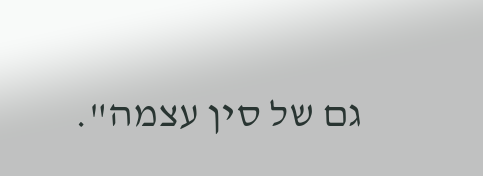גם של סין עצמה".